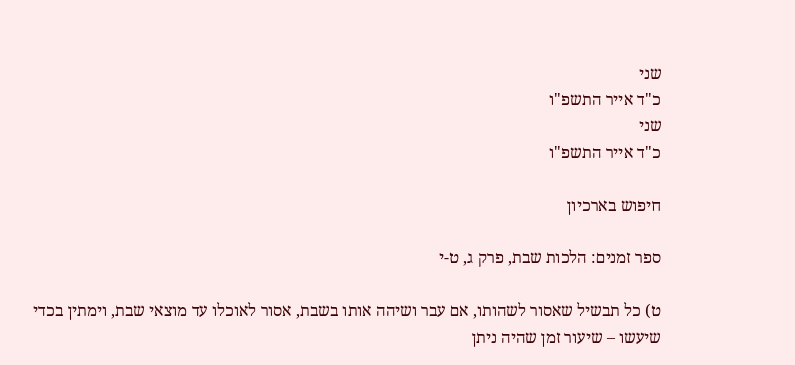שני
כ"ד אייר התשפ"ו
שני
כ"ד אייר התשפ"ו

חיפוש בארכיון

ספר זמנים: הלכות שבת, פרק ג, ט-י

ט) כל תבשיל שאסור לשהותו, אם עבר ושיהה אותו בשבת, אסור לאוכלו עד מוצאי שבת, וימתין בכדי שיעשו – שיעור זמן שהיה ניתן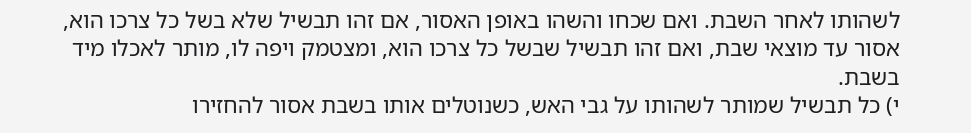לשהותו לאחר השבת. ואם שכחו והשהו באופן האסור, אם זהו תבשיל שלא בשל כל צרכו הוא, אסור עד מוצאי שבת, ואם זהו תבשיל שבשל כל צרכו הוא, ומצטמק ויפה לו, מותר לאכלו מיד בשבת.
י) כל תבשיל שמותר לשהותו על גבי האש, כשנוטלים אותו בשבת אסור להחזירו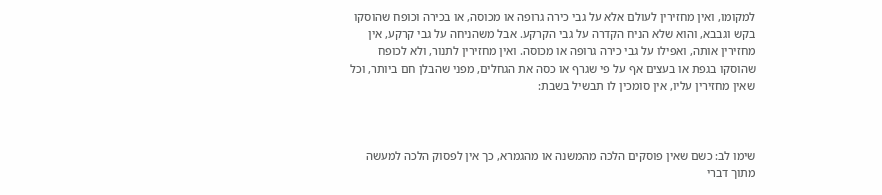למקומו, ואין מחזירין לעולם אלא על גבי כירה גרופה או מכוסה, או בכירה וכופח שהוסקו בקש וגבבא, והוא שלא הניח הקדרה על גבי הקרקע. אבל משהניחה על גבי קרקע, אין מחזירין אותה, ואפילו על גבי כירה גרופה או מכוסה. ואין מחזירין לתנור, ולא לכופח שהוסקו בגפת או בעצים אף על פי שגרף או כסה את הגחלים, מפני שהבלן חם ביותר, וכל שאין מחזירין עליו, אין סומכין לו תבשיל בשבת:



שימו לב: כשם שאין פוסקים הלכה מהמשנה או מהגמרא, כך אין לפסוק הלכה למעשה מתוך דברי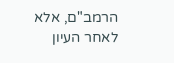הרמב"ם, אלא לאחר העיון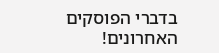בדברי הפוסקים האחרונים!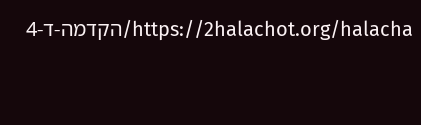https://2halachot.org/halacha/הקדמה-ד-4